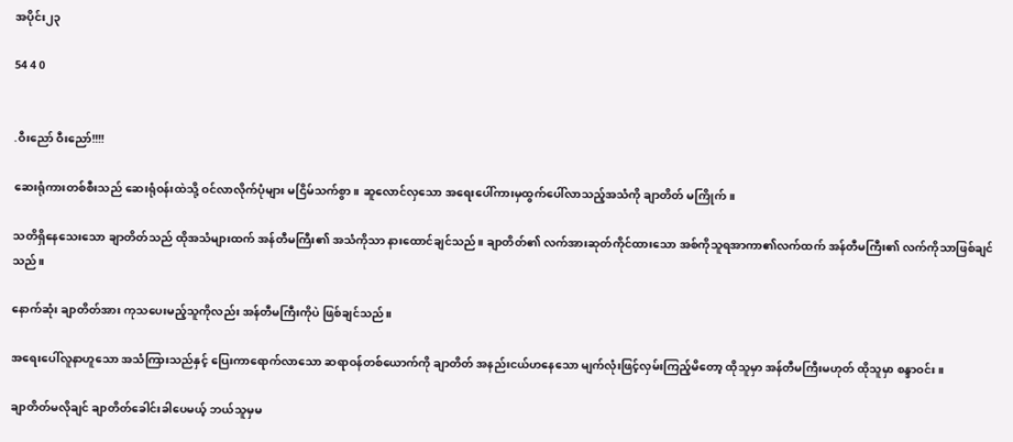အပိုင်း၂၃

54 4 0


.ဝီးညော် ဝီးညော်!!!!

ဆေးရုံကားတစ်စီးသည် ဆေးရုံဝန်းထဲသို့ ဝင်လာလိုက်ပုံများ မငြိမ်သက်စွာ။ ဆူလောင်လှသော အရေးပေါ်ကားမှထွက်ပေါ်လာသည့်အသံကို ချာတိတ် မကြိုက်။

သတိရှိနေသေးသော ချာတိတ်သည် ထိုအသံများထက် အန်တီမကြီး၏ အသံကိုသာ နားထောင်ချင်သည်။ ချာတိတ်၏ လက်အားဆုတ်ကိုင်ထားသော အစ်ကိုသူရအာကာ၏လက်ထက် အန်တီမကြီး၏ လက်ကိုသာဖြစ်ချင်သည်။

နောက်ဆုံး ချာတိတ်အား ကုသပေးမည့်သူကိုလည်း အန်တီမကြီးကိုပဲ ဖြစ်ချင်သည်။

အရေးပေါ်လူနာဟူသော အသံကြားသည်နှင့် ပြေးကာရောက်လာသော ဆရာဝန်တစ်ယောက်ကို ချာတိတ် အနည်းငယ်ဟနေသော မျက်လုံးဖြင့်လှမ်းကြည့်မိတော့ ထိုသူမှာ အန်တီမကြီးမဟုတ် ထိုသူမှာ စန္ဒာဝင်း။

ချာတိတ်မလိုချင် ချာတိတ်ခေါင်းခါပေမယ့် ဘယ်သူမှမ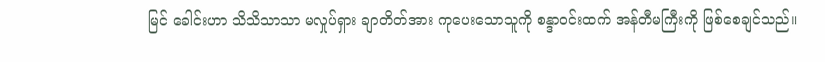မြင် ခေါင်းဟာ သိသိသာသာ မလှုပ်ရှား ချာတိတ်အား ကုပေးသောသူကို စန္ဒာဝင်းထက် အန်တီမကြီးကို ဖြစ်စေချင်သည်။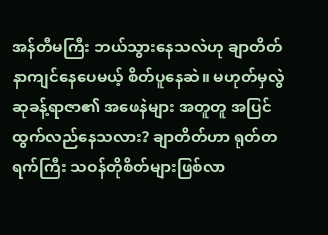အန်တီမကြီး ဘယ်သွားနေသလဲဟု ချာတိတ် နာကျင်နေပေမယ့် စိတ်ပူနေဆဲ။ မဟုတ်မှလွဲ ဆုခန့်ရာဇာ၏ အဖေနဲများ အတူတူ အပြင်ထွက်လည်နေသလား? ချာတိတ်ဟာ ရုတ်တရက်ကြီး သဝန်တိုစိတ်များဖြစ်လာ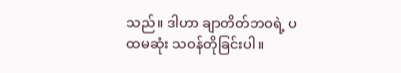သည်။ ဒါဟာ ချာတိတ်ဘဝရဲ့ ပထမဆုံး သဝန်တိုခြင်းပါ။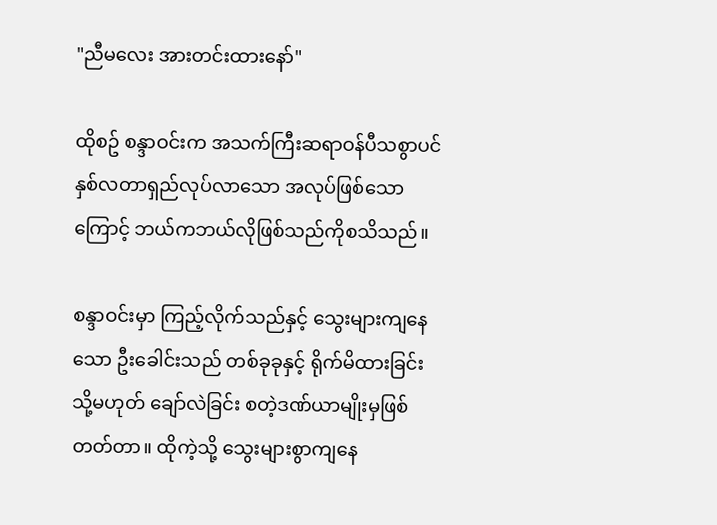"ညီမလေး အားတင်းထားနော်"

ထိုစဥ် စန္ဒာဝင်းက အသက်ကြီးဆရာဝန်ပီသစွာပင် နှစ်လတာရှည်လုပ်လာသော အလုပ်ဖြစ်သောကြောင့် ဘယ်ကဘယ်လိုဖြစ်သည်ကိုစသိသည်။

စန္ဒာဝင်းမှာ ကြည့်လိုက်သည်နှင့် သွေးများကျနေသော ဦးခေါင်းသည် တစ်ခုခုနှင့် ရိုက်မိထားခြင်း သို့မဟုတ် ချော်လဲခြင်း စတဲ့ဒဏ်ယာမျိုးမှဖြစ်တတ်တာ။ ထိုကဲ့သို့ သွေးများစွာကျနေ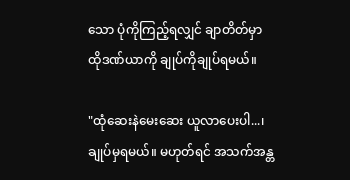သော ပုံကိုကြည့်ရလျှင် ချာတိတ်မှာ ထိုဒဏ်ယာကို ချုပ်ကိုချုပ်ရမယ်။

"ထုံဆေးနဲမေးဆေး ယူလာပေးပါ...၊ ချုပ်မှရမယ်။ မဟုတ်ရင် အသက်အန္တ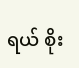ရယ် စိုး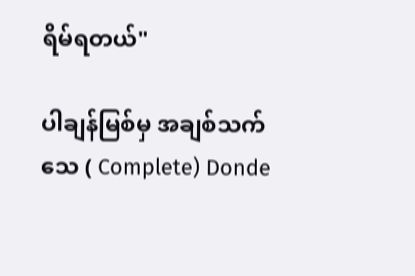ရိမ်ရတယ်"

ပါချန်မြစ်မှ အချစ်သက်သေ ( Complete) Donde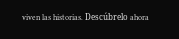viven las historias. Descúbrelo ahora